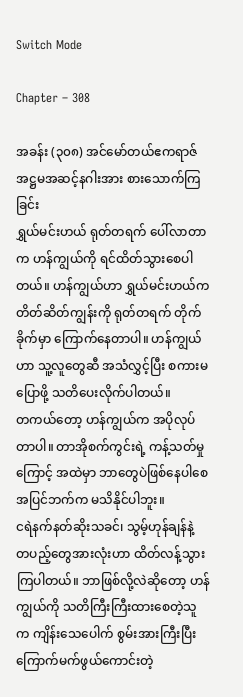Switch Mode

Chapter – 308

အခန်း (၃၀၈) အင်မော်တယ်ဧကရာဇ် အဋ္ဌမအဆင့်နဂါးအား စားသောက်ကြခြင်း
ရွှယ်မင်းဟယ် ရုတ်တရက် ပေါ်လာတာက ဟန်ကျွယ်ကို ရင်ထိတ်သွားစေပါတယ်။ ဟန်ကျွယ်ဟာ ရွှယ်မင်းဟယ်က တိတ်ဆိတ်ကျွန်းကို ရုတ်တရက် တိုက်ခိုက်မှာ ကြောက်နေတာပါ။ ဟန်ကျွယ်ဟာ သူ့လူတွေဆီ အသံလွှင့်ပြီး စကားမပြောဖို့ သတိပေးလိုက်ပါတယ်။
တကယ်တော့ ဟန်ကျွယ်က အပိုလုပ်တာပါ။ တာအိုစက်ကွင်းရဲ့ ကန့်သတ်မှုကြောင့် အထဲမှာ ဘာတွေပဲဖြစ်နေပါစေ အပြင်ဘက်က မသိနိုင်ပါဘူး။
ငရဲနက်နတ်ဆိုးသခင်၊ သွမ့်ဟုန်ချန်နဲ့ တပည့်တွေအားလုံးဟာ ထိတ်လန့်သွားကြပါတယ်။ ဘာဖြစ်လို့လဲဆိုတော့ ဟန်ကျွယ်ကို သတိကြီးကြီးထားစေတဲ့သူက ကျိန်းသေပေါက် စွမ်းအားကြီးပြီး ကြောက်မက်ဖွယ်ကောင်းတဲ့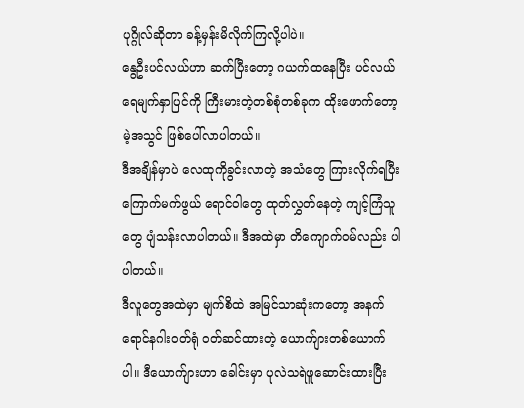ပုဂ္ဂိုလ်ဆိုတာ ခန့်မှန်းမိလိုက်ကြလို့ပါပဲ။
နွေဦးပင်လယ်ဟာ ဆက်ပြီးတော့ ဂယက်ထနေပြီး ပင်လယ်ရေမျက်နှာပြင်ကို ကြီးမားတဲ့တစ်စုံတစ်ခုက ထိုးဖောက်တော့မဲ့အသွင် ဖြစ်ပေါ်လာပါတယ်။
ဒီအချိန်မှာပဲ လေထုကိုခွင်းလာတဲ့ အသံတွေ ကြားလိုက်ရပြီး ကြောက်မက်ဖွယ် ရောင်ဝါတွေ ထုတ်လွှတ်နေတဲ့ ကျင့်ကြံသူတွေ ပျံသန်းလာပါတယ်။ ဒီအထဲမှာ တိကျောက်ဝမ်လည်း ပါပါတယ်။
ဒီလူတွေအထဲမှာ မျက်စိထဲ အမြင်သာဆုံးကတော့ အနက်ရောင်နဂါးဝတ်ရုံ ဝတ်ဆင်ထားတဲ့ ယောက်ျားတစ်ယောက်ပါ။ ဒီယောက်ျားဟာ ခေါင်းမှာ ပုလဲသရဲဖူဆောင်းထားပြီး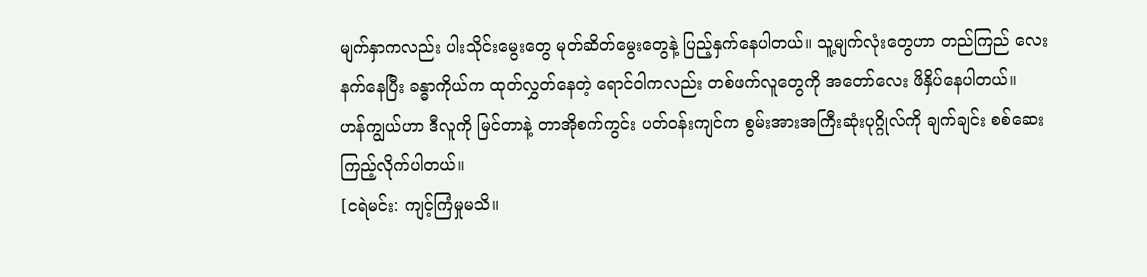မျက်နှာကလည်း ပါးသိုင်းမွေးတွေ မုတ်ဆိတ်မွေးတွေနဲ့ ပြည့်နှက်နေပါတယ်။ သူ့မျက်လုံးတွေဟာ တည်ကြည် လေးနက်နေပြီး ခန္ဓာကိုယ်က ထုတ်လွှတ်နေတဲ့ ‌ရောင်ဝါကလည်း တစ်ဖက်လူတွေကို အတော်လေး ဖိနှိပ်နေပါတယ်။
ဟန်ကျွယ်ဟာ ဒီလူကို မြင်တာနဲ့ တာအိုစက်ကွင်း ပတ်ဝန်းကျင်က စွမ်းအားအကြီးဆုံးပုဂ္ဂိုလ်ကို ချက်ချင်း စစ်ဆေးကြည့်လိုက်ပါတယ်။
[ငရဲမင်း: ကျင့်ကြံမှုမသိ။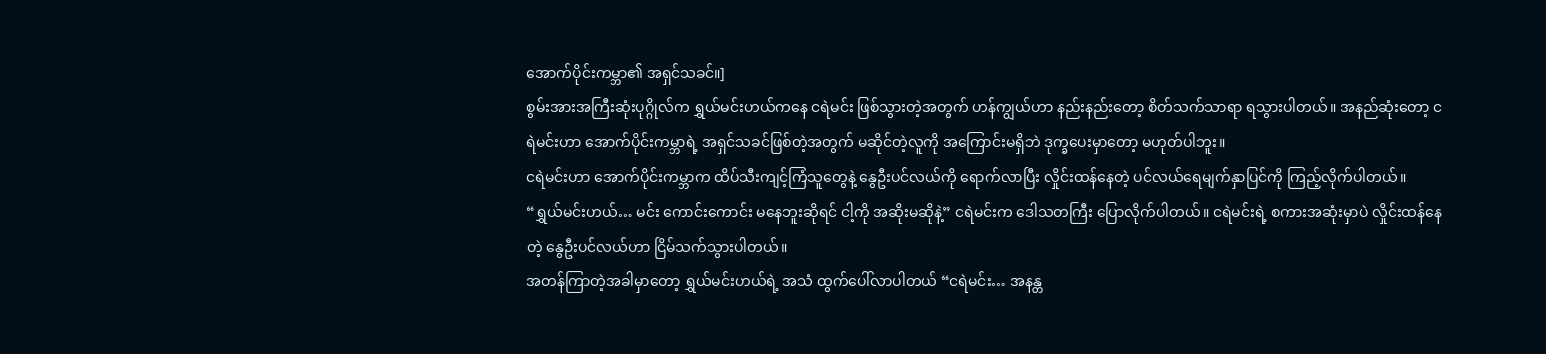အောက်ပိုင်းကမ္ဘာ၏ အရှင်သခင်။]
စွမ်းအားအကြီးဆုံးပုဂ္ဂိုလ်က ရွှယ်မင်းဟယ်ကနေ ငရဲမင်း ဖြစ်သွားတဲ့အတွက် ဟန်ကျွယ်ဟာ နည်းနည်းတော့ စိတ်သက်သာရာ ရသွားပါတယ်။ အနည်ဆုံးတော့ ငရဲမင်းဟာ အောက်ပိုင်းကမ္ဘာရဲ့ အရှင်သခင်ဖြစ်တဲ့အတွက် မဆိုင်တဲ့လူကို အကြောင်းမရှိဘဲ ဒုက္ခပေးမှာတော့ မဟုတ်ပါဘူး။
ငရဲမင်းဟာ အောက်ပိုင်းကမ္ဘာက ထိပ်သီးကျင့်ကြံသူတွေနဲ့ နွေဦးပင်လယ်ကို ရောက်လာပြီး လှိုင်းထန်နေတဲ့ ပင်လယ်ရေမျက်နှာပြင်ကို ကြည့်လိုက်ပါတယ်။
“ရွှယ်မင်းဟယ်… မင်း ကောင်း‌ကောင်း မနေဘူးဆိုရင် ငါ့ကို အဆိုးမဆိုနဲ့” ငရဲမင်းက ဒေါသတကြီး ပြောလိုက်ပါတယ်။ ငရဲမင်းရဲ့ စကားအဆုံးမှာပဲ လှိုင်းထန်နေတဲ့ နွေဦးပင်လယ်ဟာ ငြိမ်သက်သွားပါတယ်။
အတန်ကြာတဲ့အခါမှာတော့ ရွှယ်မင်းဟယ်ရဲ့ အသံ ထွက်ပေါ်လာပါတယ် “ငရဲမင်း… အနန္တ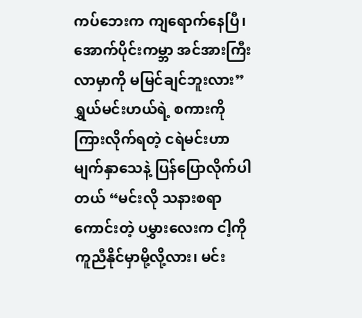ကပ်ဘေးက ကျရောက်နေပြီ၊ အောက်ပိုင်းကမ္ဘာ အင်အားကြီးလာမှာကို မမြင်ချင်ဘူးလား”
ရွှယ်မင်းဟယ်ရဲ့ စကားကို ကြားလိုက်ရတဲ့ ငရဲမင်းဟာ မျက်နှာသေနဲ့ ပြန်ပြောလိုက်ပါတယ် “မင်းလို သနားစရာကောင်းတဲ့ ပမွှားလေးက ငါ့ကို ကူညီနိုင်မှာမို့လို့လား၊ မင်း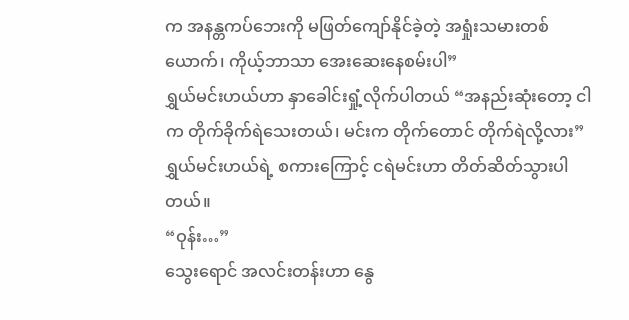က အနန္တကပ်ဘေးကို မဖြတ်ကျော်နိုင်ခဲ့တဲ့ အရှုံးသမားတစ်ယောက်၊ ကိုယ့်ဘာသာ အေးဆေးနေစမ်းပါ”
ရွှယ်မင်းဟယ်ဟာ နှာခေါင်းရှုံ့လိုက်ပါတယ် “အနည်းဆုံးတော့ ငါက တိုက်ခိုက်ရဲသေးတယ်၊ မင်းက တိုက်တောင် တိုက်ရဲလို့လား”
ရွှယ်မင်းဟယ်ရဲ့ စကားကြောင့် ငရဲမင်းဟာ တိတ်ဆိတ်သွားပါတယ်။
“ဝုန်း…”
သွေး‌ရောင် အလင်းတန်းဟာ နွေ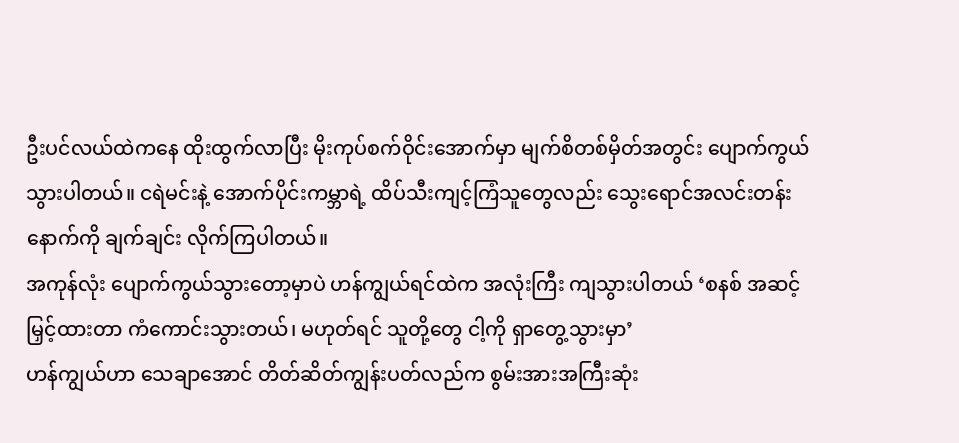ဦးပင်လယ်ထဲကနေ ထိုးထွက်လာပြီး မိုးကုပ်စက်ဝိုင်းအောက်မှာ မျက်စိတစ်မှိတ်အတွင်း ပျောက်ကွယ်သွားပါတယ်။ ငရဲမင်းနဲ့ အောက်ပိုင်းကမ္ဘာရဲ့ ထိပ်သီးကျင့်ကြံသူတွေလည်း သွေးရောင်အလင်းတန်းနောက်ကို ချက်ချင်း လိုက်ကြပါတယ်။
အကုန်လုံး ပျောက်ကွယ်သွားတော့မှာပဲ ဟန်ကျွယ်ရင်ထဲက အလုံးကြီး ကျသွားပါတယ် ‘စနစ် အဆင့်မြှင့်ထားတာ ကံကောင်းသွားတယ်၊ မဟုတ်ရင် သူတို့တွေ ငါ့ကို ရှာတွေ့သွားမှာ’
ဟန်ကျွယ်ဟာ သေချာအောင် တိတ်ဆိတ်ကျွန်းပတ်လည်က စွမ်းအားအကြီးဆုံး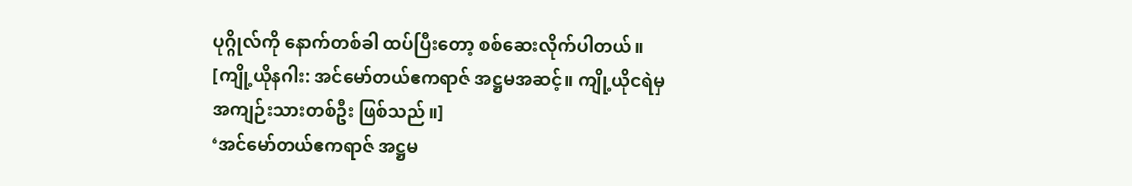ပုဂ္ဂိုလ်ကို နောက်တစ်ခါ ထပ်ပြီးတော့ စစ်ဆေးလိုက်ပါတယ်။
[ကျို့ယိုနဂါး: အင်မော်တယ်ဧကရာဇ် အဋ္ဌမအဆင့်။ ကျို့ယိုငရဲမှ အကျဉ်းသားတစ်ဦး ဖြစ်သည်။]
‘အင်မော်တယ်ဧကရာဇ် အဋ္ဌမ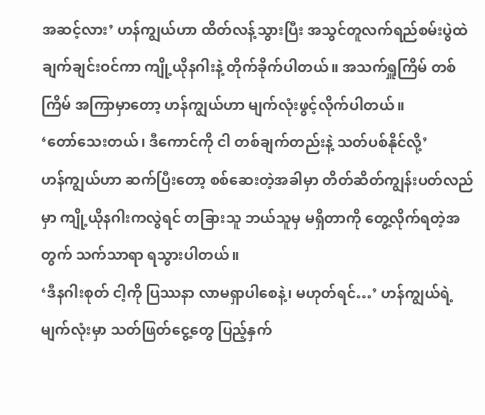အဆင့်လား’ ဟန်ကျွယ်ဟာ ထိတ်လန့်သွားပြီး အသွင်တူလက်ရည်စမ်းပွဲထဲ ချက်ချင်းဝင်ကာ ကျို့ယိုနဂါးနဲ့ တိုက်ခိုက်ပါတယ်။ အသက်ရှူကြိမ် တစ်ကြိမ် အကြာမှာတော့ ဟန်ကျွယ်ဟာ မျက်လုံးဖွင့်လိုက်ပါတယ်။
‘တော်သေးတယ်၊ ဒီကောင်ကို ငါ တစ်ချက်တည်းနဲ့ သတ်ပစ်နိုင်လို့’
ဟန်ကျွယ်ဟာ ဆက်ပြီးတော့ စစ်ဆေးတဲ့အခါမှာ တိတ်ဆိတ်ကျွန်းပတ်လည်မှာ ကျို့ယိုနဂါးကလွဲရင် တခြားသူ ဘယ်သူမှ မရှိတာကို တွေ့လိုက်ရတဲ့အတွက် သက်သာရာ ရသွားပါတယ်။
‘ဒီနဂါးစုတ် ငါ့ကို ပြဿနာ လာမရှာပါစေနဲ့၊ မဟုတ်ရင်…’ ဟန်ကျွယ်ရဲ့ မျက်လုံးမှာ သတ်ဖြတ်ငွေ့တွေ ပြည့်နှက်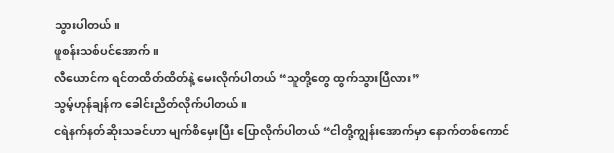သွားပါတယ်။
ဖူစန်းသစ်ပင်အောက်။
လီယောင်က ရင်တထိတ်ထိတ်နဲ့ မေးလိုက်ပါတယ် “သူတို့တွေ ထွက်သွားပြီလား”
သွမ့်ဟုန်ချန်က ခေါင်းညိတ်လိုက်ပါတယ်။
ငရဲနက်နတ်ဆိုးသခင်ဟာ မျက်စိမှေးပြီး ပြောလိုက်ပါတယ် “ငါတို့ကျွန်းအောက်မှာ နောက်တစ်ကောင်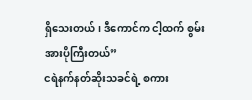ရှိသေးတယ်၊ ဒီကောင်က ငါ့ထက် စွမ်းအားပိုကြီးတယ်”
ငရဲနက်နတ်ဆိုးသခင်ရဲ့ စကား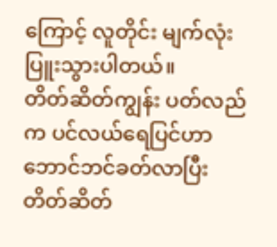ကြောင့် လူတိုင်း မျက်လုံးပြူးသွားပါတယ်။
တိတ်ဆိတ်ကျွန်း ပတ်လည်က ပင်လယ်ရေပြင်ဟာ ဘောင်ဘင်ခတ်လာပြီး တိတ်ဆိတ်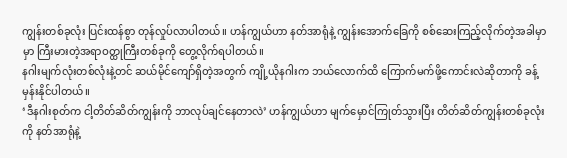ကျွန်းတစ်ခုလုံး ပြင်းထန်စွာ တုန်လှုပ်လာပါတယ်။ ဟန်ကျွယ်ဟာ နတ်အာရုံနဲ့ ကျွန်းအောက်ခြေကို စစ်ဆေးကြည့်လိုက်တဲ့အခါမှာမှာ ကြီးမားတဲ့အရာဝတ္ထုကြီးတစ်ခုကို တွေ့လိုက်ရပါတယ်။
နဂါးမျက်လုံးတစ်လုံးနဲ့တင် ဆယ်မိုင်ကျော်ရှိတဲ့အတွက် ကျို့ယိုနဂါးက ဘယ်လောက်ထိ ကြောက်မက်ဖို့ကောင်းလဲဆိုတာကို ခန့်မှန်းနိုင်ပါတယ်။
‘ဒီနဂါးစုတ်က ငါ့တိတ်ဆိတ်ကျွန်းကို ဘာလုပ်ချင်နေတာလဲ’ ဟန်ကျွယ်ဟာ မျက်မှောင်ကြုတ်သွားပြီး တိတ်ဆိတ်ကျွန်းတစ်ခုလုံးကို နတ်အာရုံနဲ့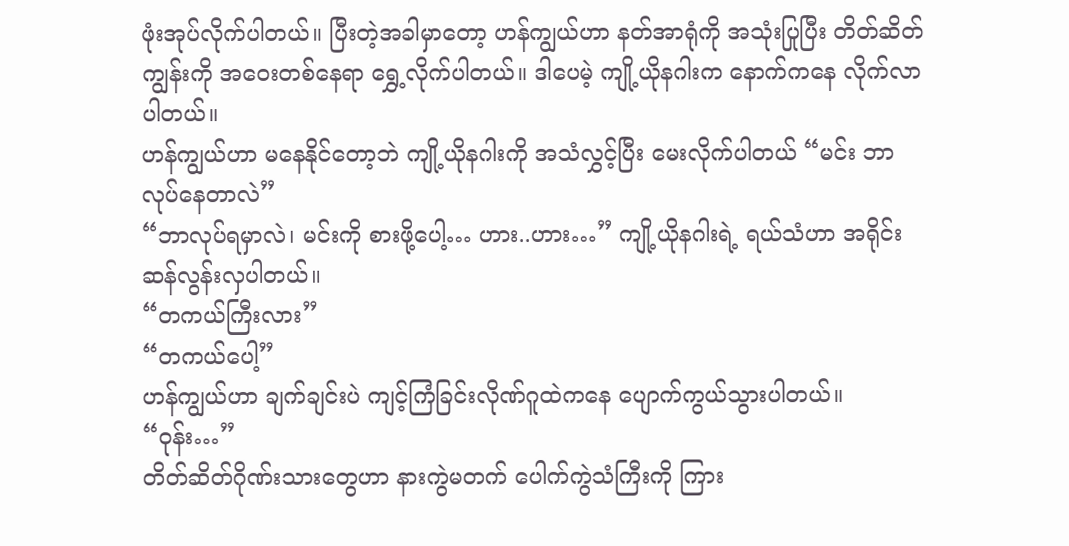ဖုံးအုပ်လိုက်ပါတယ်။ ပြီးတဲ့အခါမှာတော့ ဟန်ကျွယ်ဟာ နတ်အာရုံကို အသုံးပြုပြီး တိတ်ဆိတ်ကျွန်းကို အဝေးတစ်နေရာ ရွှေ့လိုက်ပါတယ်။ ဒါပေမဲ့ ကျို့ယိုနဂါးက နောက်ကနေ လိုက်လာပါတယ်။
ဟန်ကျွယ်ဟာ မနေနိုင်တော့ဘဲ ကျို့ယိုနဂါးကို အသံလွှင့်ပြီး မေးလိုက်ပါတယ် “မင်း ဘာလုပ်နေတာလဲ”
“ဘာလုပ်ရမှာလဲ၊ မင်းကို စားဖို့ပေါ့… ဟား..ဟား…” ကျို့ယိုနဂါးရဲ့ ရယ်သံဟာ အရိုင်းဆန်လွန်းလှပါတယ်။
“တကယ်ကြီးလား”
“တကယ်ပေါ့”
ဟန်ကျွယ်ဟာ ချက်ချင်းပဲ ကျင့်ကြံခြင်းလိုဏ်ဂူထဲကနေ ပျောက်ကွယ်သွားပါတယ်။
“ဝုန်း…”
တိတ်ဆိတ်ဂိုဏ်းသားတွေဟာ နားကွဲမတက် ပေါက်ကွဲသံကြီးကို ကြား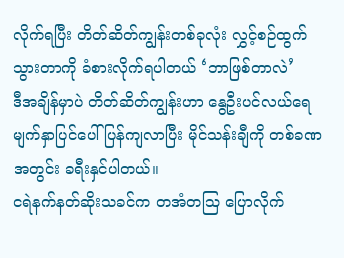လိုက်ရပြီး တိတ်ဆိတ်ကျွန်းတစ်ခုလုံး လွှင့်စဉ်ထွက်သွားတာကို ခံစားလိုက်ရပါတယ် ‘ဘာဖြစ်တာလဲ’
ဒီအချိန်မှာပဲ တိတ်ဆိတ်ကျွန်းဟာ နွေဦးပင်လယ်ရေ မျက်နှာပြင်ပေါ် ပြန်ကျလာပြီး မိုင်သန်းချီကို တစ်ခဏအတွင်း ခရီးနှင်ပါတယ်။
ငရဲနက်နတ်ဆိုးသခင်က တအံတဩ ပြောလိုက်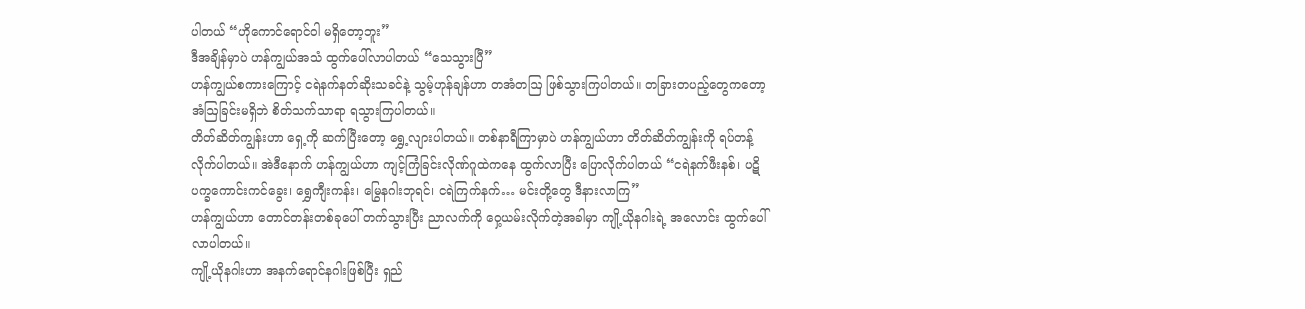ပါတယ် “ဟိုကောင်ရောင်ဝါ မရှိတော့ဘူး”
ဒီအချိန်မှာပဲ ဟန်ကျွယ်အသံ ထွက်ပေါ်လာပါတယ် “သေသွားပြီ”
ဟန်ကျွယ်စကားကြောင့် ငရဲနက်နတ်ဆိုးသခင်နဲ့ သွမ့်ဟုန်ချန်ဟာ တအံတဩ ဖြစ်သွားကြပါတယ်။ တခြားတပည့်တွေကတော့ အံဩခြင်းမရှိဘဲ စိတ်သက်သာရာ ရသွားကြပါတယ်။
တိတ်ဆိတ်ကျွန်းဟာ ရှေ့ကို ဆက်ပြီးတော့ ရွှေ့လျားပါတယ်။ တစ်နာရီကြာမှာပဲ ဟန်ကျွယ်ဟာ တိတ်ဆိတ်ကျွန်းကို ရပ်တန့်လိုက်ပါတယ်။ အဲဒီနောက် ဟန်ကျွယ်ဟာ ကျင့်ကြံခြင်းလိုဏ်ဂူထဲကနေ ထွက်လာပြီး ပြောလိုက်ပါတယ် “ငရဲနက်ဖီးနစ်၊ ပဋိပက္ခကောင်းကင်ခွေး၊ ရွှေကျီးကန်း၊ မြွေနဂါးဘုရင်၊ ငရဲကြက်နက်… မင်းတို့တွေ ဒီနားလာကြ”
ဟန်ကျွယ်ဟာ တောင်တန်းတစ်ခုပေါ် တက်သွားပြီး ညာလက်ကို ဝှေ့ယမ်းလိုက်တဲ့အခါမှာ ကျို့ယိုနဂါးရဲ့ အလောင်း ထွက်ပေါ်လာပါတယ်။
ကျို့ယိုနဂါးဟာ အနက်ရောင်နဂါးဖြစ်ပြီး ရှည်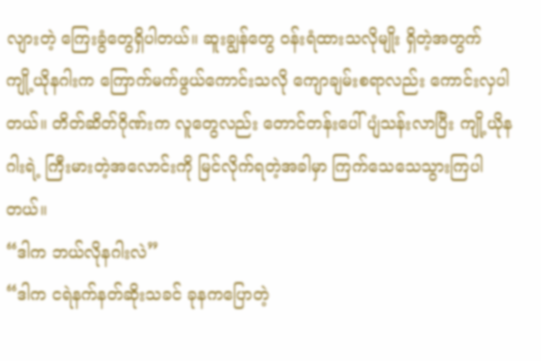လျားတဲ့ ကြေးခွံတွေရှိပါတယ်။ ဆူးချွန်တွေ ဝန်းရံထားသလိုမျိုး ရှိတဲ့အတွက် ကျို့ယိုနဂါးက ကြောက်မက်ဖွယ်ကောင်းသလို ကျောချမ်းစရာလည်း ကောင်းလှပါတယ်။ တိတ်ဆိတ်ဂိုဏ်းက လူတွေလည်း တောင်တန်းပေါ် ပျံသန်းလာပြီး ကျို့ယိုနဂါးရဲ့ ကြီးမားတဲ့အလောင်းကို မြင်လိုက်ရတဲ့အခါမှာ ကြက်သေသေသွားကြပါတယ်။
“ဒါက ဘယ်လိုနဂါးလဲ”
“ဒါက ငရဲနက်နတ်ဆိုးသခင် ခုနကပြောတဲ့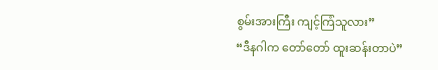စွမ်းအားကြီး ကျင့်ကြံသူလား”
“ဒီနဂါက တော်တော် ထူးဆန်းတာပဲ”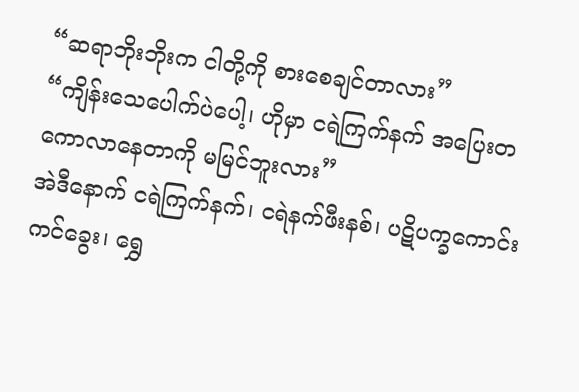“ဆရာဘိုးဘိုးက ငါတို့ကို စားစေချင်တာလား”
“ကျိန်းသေပေါက်ပဲပေါ့၊ ဟိုမှာ ငရဲကြက်နက် အပြေးတကောလာနေတာကို မမြင်ဘူးလား”
အဲဒီနောက် ငရဲကြက်နက်၊ ငရဲနက်ဖီးနစ်၊ ပဋိပက္ခကောင်းကင်ခွေး၊ ရွှေ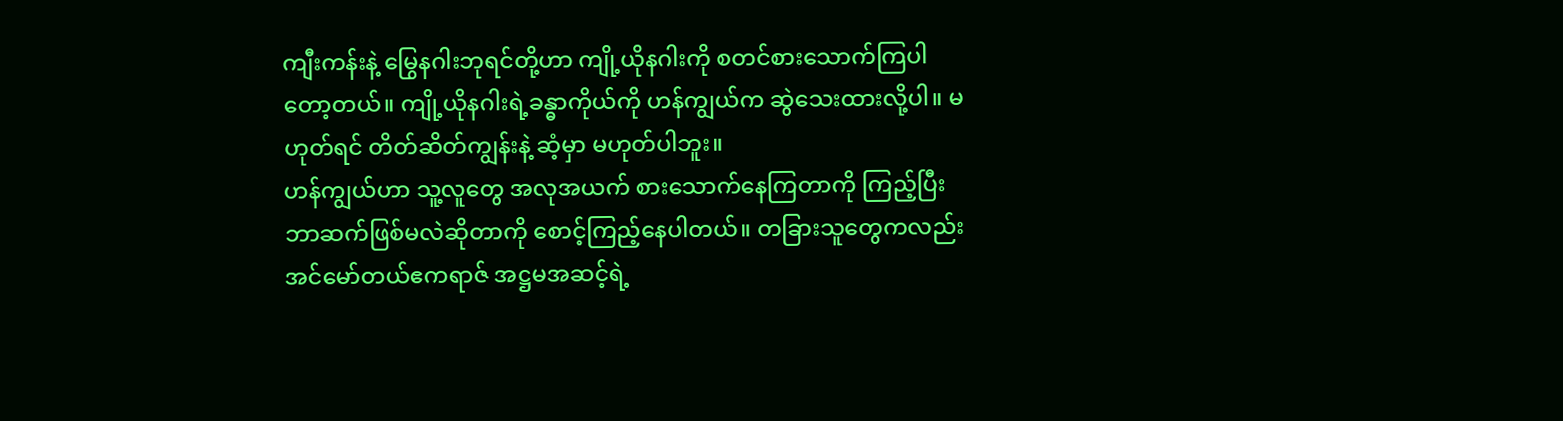ကျီးကန်းနဲ့ မြွေနဂါးဘုရင်တို့ဟာ ကျို့ယိုနဂါးကို စတင်စားသောက်ကြပါတော့တယ်။ ကျို့ယိုနဂါးရဲ့ခန္ဓာကိုယ်ကို ဟန်ကျွယ်က ဆွဲသေးထားလို့ပါ။ မဟုတ်ရင် တိတ်ဆိတ်ကျွန်းနဲ့ ဆံ့မှာ မဟုတ်ပါဘူး။
ဟန်ကျွယ်ဟာ သူ့လူတွေ အလုအယက် စားသောက်နေကြတာကို ကြည့်ပြီး ဘာဆက်ဖြစ်မလဲဆိုတာကို စောင့်ကြည့်နေပါတယ်။ တခြားသူတွေကလည်း အင်မော်တယ်ဧကရာဇ် အဋ္ဌမအဆင့်ရဲ့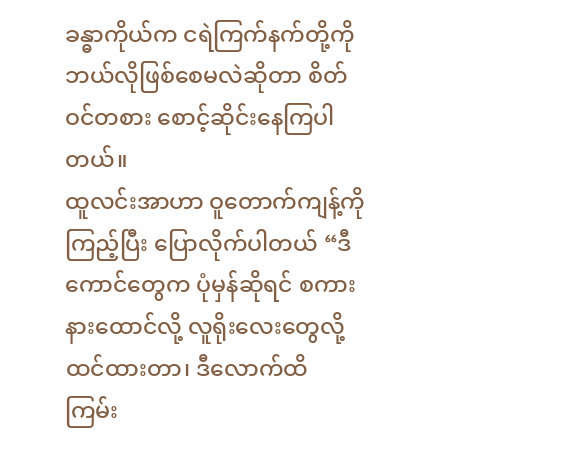ခန္ဓာကိုယ်က ငရဲကြက်နက်တို့ကို ဘယ်လိုဖြစ်စေမလဲဆိုတာ စိတ်ဝင်တစား စောင့်ဆိုင်းနေကြပါတယ်။
ထူလင်းအာဟာ ဝူတောက်ကျန့်ကို ကြည့်ပြီး ပြောလိုက်ပါတယ် “ဒီကောင်တွေက ပုံမှန်ဆိုရင် စကားနားထောင်လို့ လူရိုးလေးတွေလို့ ထင်ထားတာ၊ ဒီလောက်ထိ ကြမ်း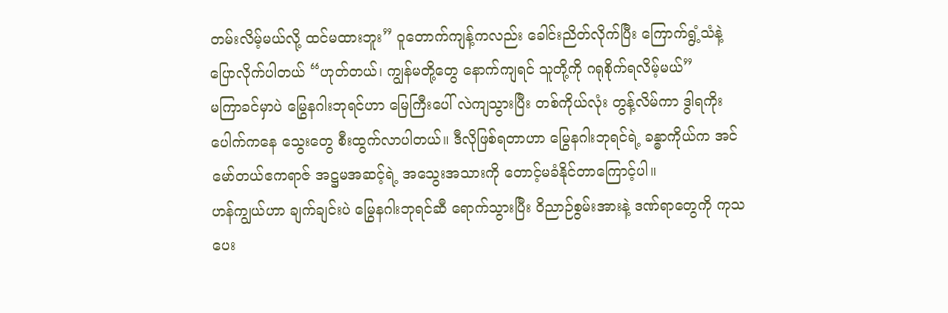တမ်းလိမ့်မယ်လို့ ထင်မထားဘူး” ဝူတောက်ကျန့်ကလည်း ခေါင်းညိတ်လိုက်ပြီး ကြောက်ရွံ့သံနဲ့ ပြောလိုက်ပါတယ် “ဟုတ်တယ်၊ ကျွန်မတို့တွေ နောက်ကျရင် သူတို့ကို ဂရုစိုက်ရလိမ့်မယ်”
မကြာခင်မှာပဲ မြွေနဂါးဘုရင်ဟာ မြေကြီးပေါ် လဲကျသွားပြီး တစ်ကိုယ်လုံး တွန့်လိမ်ကာ ဒွါရကိုးပေါက်ကနေ သွေးတွေ စီးထွက်လာပါတယ်။ ဒီလိုဖြစ်ရတာဟာ မြွေနဂါးဘုရင်ရဲ့ ခန္ဓာကိုယ်က အင်မော်တယ်ဧကရာဇ် အဋ္ဌမအဆင့်ရဲ့ အသွေးအသားကို တောင့်မခံနိုင်တာကြောင့်ပါ။
ဟန်ကျွယ်ဟာ ချက်ချင်းပဲ မြွေနဂါးဘုရင်ဆီ ရောက်သွားပြီး ဝိညာဉ်စွမ်းအားနဲ့ ဒဏ်ရာတွေကို ကုသပေး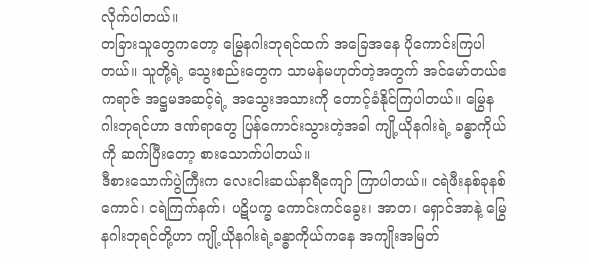လိုက်ပါတယ်။
တခြားသူတွေကတော့ မြွေနဂါးဘုရင်ထက် အခြေအနေ ပိုကောင်းကြပါတယ်။ သူတို့ရဲ့ သွေးစည်းတွေက သာမန်မဟုတ်တဲ့အတွက် အင်မော်တယ်ဧကရာဇ် အဋ္ဌမအဆင့်ရဲ့ အသွေးအသားကို တောင့်ခံနိုင်ကြပါတယ်။ မြွေနဂါးဘုရင်ဟာ ဒဏ်ရာတွေ ပြန်ကောင်းသွားတဲ့အခါ ကျို့ယိုနဂါးရဲ့ ခန္ဓာကိုယ်ကို ဆက်ပြီးတော့ စားသောက်ပါတယ်။
ဒီစားသောက်ပွဲကြီးက လေးငါးဆယ်နာရီကျော် ကြာပါတယ်။ ငရဲဖီးနစ်ခုနစ်ကောင်၊ ငရဲကြက်နက်၊ ပဋိပက္ခ ကောင်းကင်ခွေး၊ အာတ၊ ရှောင်အာနဲ့ မြွေနဂါးဘုရင်တို့ဟာ ကျို့ယိုနဂါးရဲ့ခန္ဓာကိုယ်ကနေ အကျိုးအမြတ်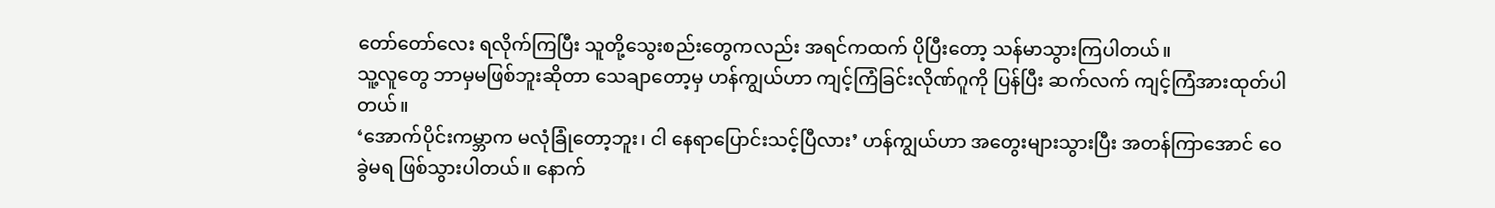တော်တော်လေး ရလိုက်ကြပြီး သူတို့သွေးစည်းတွေကလည်း အရင်ကထက် ပိုပြီးတော့ သန်မာသွားကြပါတယ်။
သူ့လူတွေ ဘာမှမဖြစ်ဘူးဆိုတာ သေချာတော့မှ ဟန်ကျွယ်ဟာ ကျင့်ကြံခြင်းလိုဏ်ဂူကို ပြန်ပြီး ဆက်လက် ကျင့်ကြံအားထုတ်ပါတယ်။
‘အောက်ပိုင်းကမ္ဘာက မလုံခြုံတော့ဘူး၊ ငါ နေရာပြောင်းသင့်ပြီလား’ ဟန်ကျွယ်ဟာ အတွေးများသွားပြီး အတန်ကြာအောင် ဝေခွဲမရ ဖြစ်သွားပါတယ်။ နောက်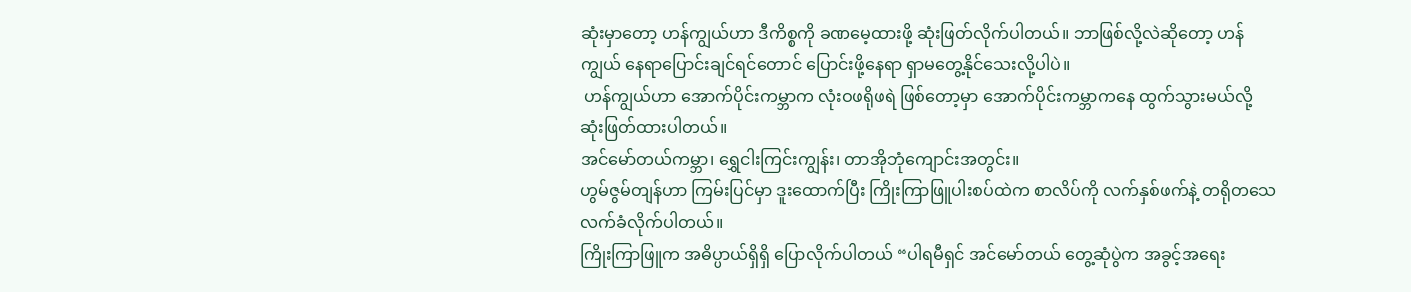ဆုံးမှာတော့ ဟန်ကျွယ်ဟာ ဒီကိစ္စကို ခဏမေ့ထားဖို့ ဆုံးဖြတ်လိုက်ပါတယ်။ ဘာဖြစ်လို့လဲဆိုတော့ ဟန်ကျွယ် နေရာပြောင်းချင်ရင်တောင် ပြောင်းဖို့နေရာ ရှာမတွေ့နိုင်သေးလို့ပါပဲ။
 ဟန်ကျွယ်ဟာ အောက်ပိုင်းကမ္ဘာက လုံးဝဖရိုဖရဲ ဖြစ်တော့မှာ အောက်ပိုင်းကမ္ဘာကနေ ထွက်သွားမယ်လို့ ဆုံးဖြတ်ထားပါတယ်။
အင်မော်တယ်ကမ္ဘာ၊ ရွှေငါးကြင်းကျွန်း၊ တာအိုဘုံကျောင်းအတွင်း။
ဟွမ်ဇွမ်တျန်ဟာ ကြမ်းပြင်မှာ ဒူးထောက်ပြီး ကြိုးကြာဖြူပါးစပ်ထဲက စာလိပ်ကို လက်နှစ်ဖက်နဲ့ တရိုတသေ လက်ခံလိုက်ပါတယ်။
ကြိုးကြာဖြူက အဓိပ္ပာယ်ရှိရှိ‌ ပြောလိုက်ပါတယ် “ပါရမီရှင် အင်မော်တယ်‌ တွေ့ဆုံပွဲက အခွင့်အရေး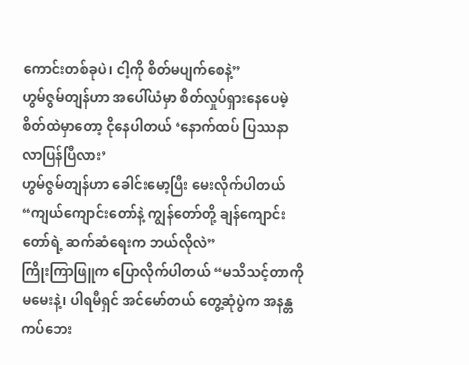ကောင်းတစ်ခုပဲ၊ ငါ့ကို စိတ်မပျက်စေနဲ့”
ဟွမ်ဇွမ်တျန်ဟာ အပေါ်ယံမှာ စိတ်လှုပ်ရှားနေပေမဲ့ စိတ်ထဲမှာတော့ ငိုနေပါတယ် ‘နောက်ထပ် ပြဿနာ လာပြန်ပြီလား’
ဟွမ်ဇွမ်တျန်ဟာ ခေါင်းမော့ပြီး မေးလိုက်ပါတယ် “ကျယ်ကျောင်းတော်နဲ့ ကျွန်တော်တို့ ချန်ကျောင်းတော်ရဲ့ ဆက်ဆံရေးက ဘယ်လိုလဲ”
ကြိုးကြာဖြူက ပြောလိုက်ပါတယ် “မသိသင့်တာကို မမေးနဲ့၊ ပါရမီရှင် အင်မော်တယ် တွေ့ဆုံပွဲက အနန္တကပ်ဘေး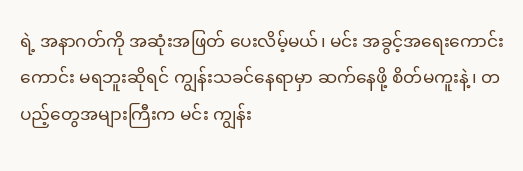ရဲ့ အနာဂတ်ကို အဆုံးအဖြတ် ပေးလိမ့်မယ်၊ မင်း အခွင့်အရေးကောင်းကောင်း မရဘူးဆိုရင် ကျွန်းသခင်နေရာမှာ ဆက်နေဖို့ စိတ်မကူးနဲ့၊ တပည့်တွေအများကြီးက မင်း ကျွန်း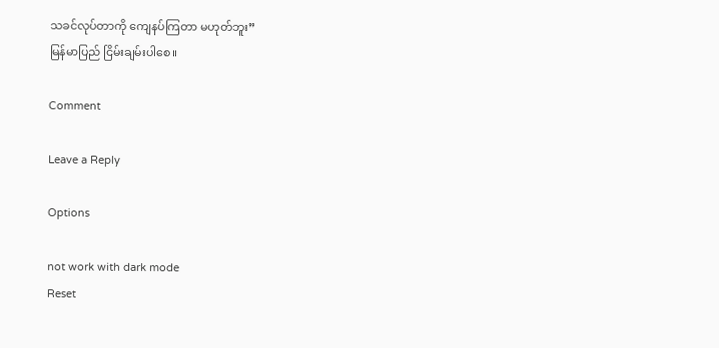သခင်လုပ်တာကို ကျေနပ်ကြတာ မဟုတ်ဘူး”
မြန်မာပြည် ငြိမ်းချမ်းပါစေ။

Comment

Leave a Reply

Options

not work with dark mode
Reset